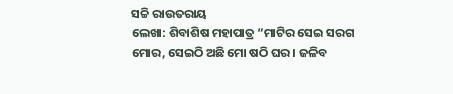ସଚ୍ଚି ରାଉତରାୟ
ଲେଖା: ଶିବାଶିଷ ମହାପାତ୍ର “ମାଟିର ସେଇ ସରଗ ମୋର, ସେଇଠି ଅଛି ମୋ ଷଠି ଘର । ଜଳିବ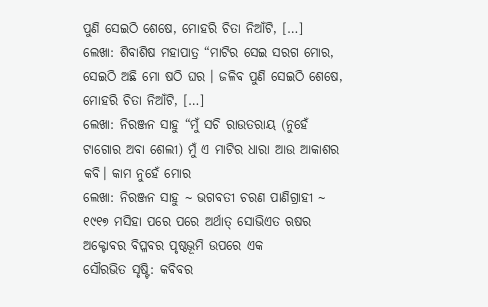ପୁଣି ସେଇଠି ଶେଷେ, ମୋହରି ଚିତା ନିଆଁଟି, […]
ଲେଖା: ଶିବାଶିଷ ମହାପାତ୍ର “ମାଟିର ସେଇ ସରଗ ମୋର, ସେଇଠି ଅଛି ମୋ ଷଠି ଘର । ଜଳିବ ପୁଣି ସେଇଠି ଶେଷେ, ମୋହରି ଚିତା ନିଆଁଟି, […]
ଲେଖା: ନିରଞ୍ଜନ ସାହୁ “ମୁଁ ସଚି ରାଉତରାୟ (ନୁହେଁ ଟାଗୋର ଅବା ଶେଲୀ) ମୁଁ ଏ ମାଟିର ଧାରା ଆଉ ଆକାଶର କବି। କାମ ନୁହେଁ ମୋର
ଲେଖା: ନିରଞ୍ଜନ ସାହୁ ~ ଭଗବତୀ ଚରଣ ପାଣିଗ୍ରାହୀ ~ ୧୯୧୭ ମସିହା ପରେ ପରେ ଅର୍ଥାତ୍ ସୋଭିଏତ ଋଷର ଅକ୍ଟୋବର ବିପ୍ଳବର ପୃଷ୍ଠଭୂମି ଉପରେ ଏକ
ସୌରଭିତ ସୃଷ୍ଟି: କବିବର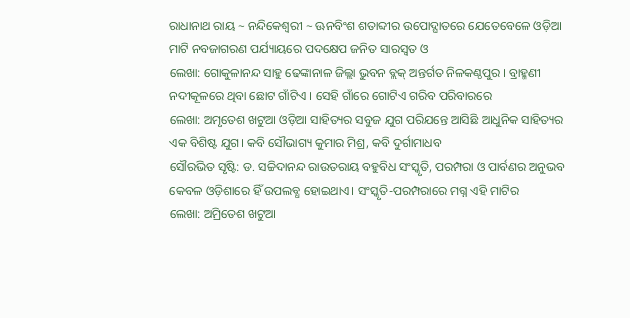ରାଧାନାଥ ରାୟ ~ ନନ୍ଦିକେଶ୍ଵରୀ ~ ଊନବିଂଶ ଶତାବ୍ଦୀର ଉପୋଦ୍ଘାତରେ ଯେତେବେଳେ ଓଡ଼ିଆ ମାଟି ନବଜାଗରଣ ପର୍ଯ୍ୟାୟରେ ପଦକ୍ଷେପ ଜନିତ ସାରସ୍ଵତ ଓ
ଲେଖା: ଗୋକୁଳାନନ୍ଦ ସାହୁ ଢେଙ୍କାନାଳ ଜିଲ୍ଲା ଭୁବନ ବ୍ଲକ୍ ଅନ୍ତର୍ଗତ ନିଳକଣ୍ଠପୁର । ବ୍ରାହ୍ମଣୀ ନଦୀକୂଳରେ ଥିବା ଛୋଟ ଗାଁଟିଏ । ସେହି ଗାଁରେ ଗୋଟିଏ ଗରିବ ପରିବାରରେ
ଲେଖା: ଅମୃତେଶ ଖଟୁଆ ଓଡ଼ିଆ ସାହିତ୍ୟର ସବୁଜ ଯୁଗ ପରିଯନ୍ତେ ଆସିଛି ଆଧୁନିକ ସାହିତ୍ୟର ଏକ ବିଶିଷ୍ଟ ଯୁଗ। କବି ସୌଭାଗ୍ୟ କୁମାର ମିଶ୍ର, କବି ଦୁର୍ଗାମାଧବ
ସୌରଭିତ ସୃଷ୍ଟି: ଡ. ସଚ୍ଚିଦାନନ୍ଦ ରାଉତରାୟ ବହୁବିଧ ସଂସ୍କୃତି, ପରମ୍ପରା ଓ ପାର୍ବଣର ଅନୁଭବ କେବଳ ଓଡ଼ିଶାରେ ହିଁ ଉପଲବ୍ଧ ହୋଇଥାଏ। ସଂସ୍କୃତି-ପରମ୍ପରାରେ ମଗ୍ନ ଏହି ମାଟିର
ଲେଖା: ଅମ୍ରିତେଶ ଖଟୁଆ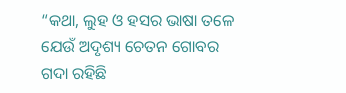“କଥା, ଲୁହ ଓ ହସର ଭାଷା ତଳେ ଯେଉଁ ଅଦୃଶ୍ୟ ଚେତନ ଗୋବର ଗଦା ରହିଛି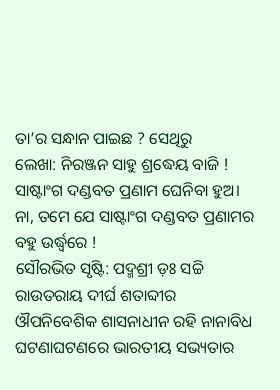ତା’ର ସନ୍ଧାନ ପାଇଛ ? ସେଥିରୁ
ଲେଖା: ନିରଞ୍ଜନ ସାହୁ ଶ୍ରଦ୍ଧେୟ ବାଜି ! ସାଷ୍ଟାଂଗ ଦଣ୍ଡବତ ପ୍ରଣାମ ଘେନିବା ହୁଅ। ନା, ତମେ ଯେ ସାଷ୍ଟାଂଗ ଦଣ୍ଡବତ ପ୍ରଣାମର ବହୁ ଉର୍ଦ୍ଧ୍ଵରେ !
ସୌରଭିତ ସୃଷ୍ଟି: ପଦ୍ମଶ୍ରୀ ଡ଼ଃ ସଚ୍ଚି ରାଉତରାୟ ଦୀର୍ଘ ଶତାବ୍ଦୀର ଔପନିବେଶିକ ଶାସନାଧୀନ ରହି ନାନାବିଧ ଘଟଣାଘଟଣରେ ଭାରତୀୟ ସଭ୍ୟତାର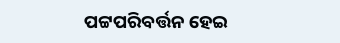ପଟ୍ଟପରିବର୍ତ୍ତନ ହେଇ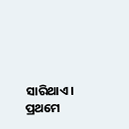ସାରିଥାଏ। ପ୍ରଥମେ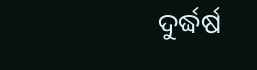ଦୁର୍ଦ୍ଧର୍ଷ